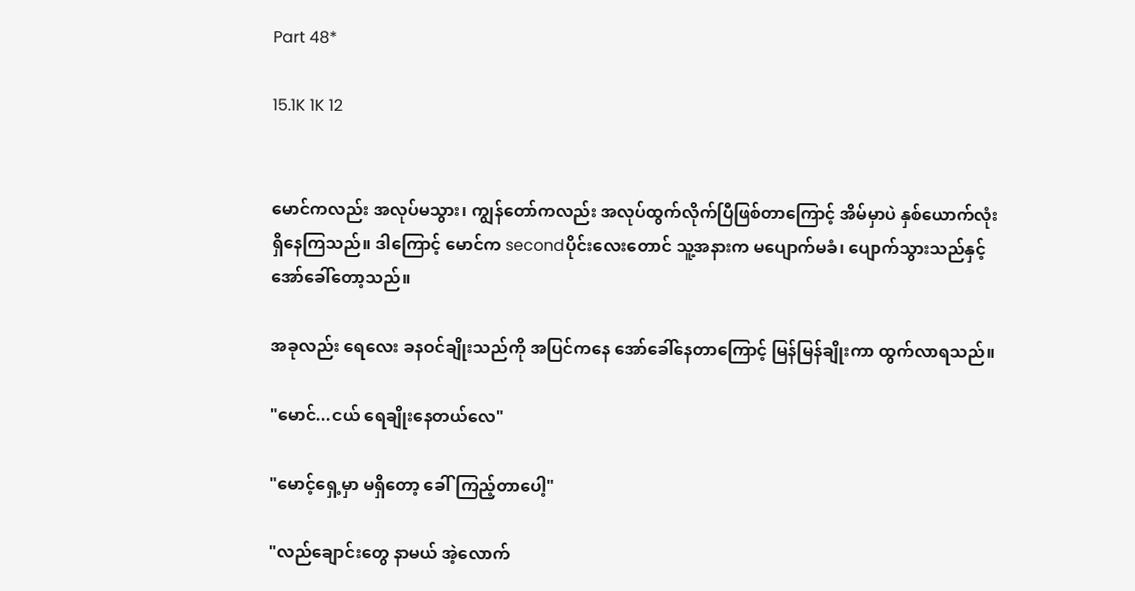Part 48*

15.1K 1K 12


မောင်ကလည်း အလုပ်မသွား၊ ကျွန်တော်ကလည်း အလုပ်ထွက်လိုက်ပြီဖြစ်တာကြောင့် အိမ်မှာပဲ နှစ်ယောက်လုံး ရှိနေကြသည်။ ဒါကြောင့် မောင်က secondပိုင်းလေးတောင် သူ့အနားက မပျောက်မခံ၊ ပျောက်သွားသည်နှင့် အော်ခေါ်တော့သည်။

အခုလည်း ရေလေး ခနဝင်ချိုးသည်ကို အပြင်ကနေ အော်ခေါ်နေတာကြောင့် မြန်မြန်ချိုးကာ ထွက်လာရသည်။

"မောင်...ငယ် ရေချိုးနေတယ်လေ"

"မောင့်ရှေ့မှာ မရှိတော့ ခေါ်ကြည့်တာပေါ့"

"လည်ချောင်းတွေ နာမယ် အဲ့လောက်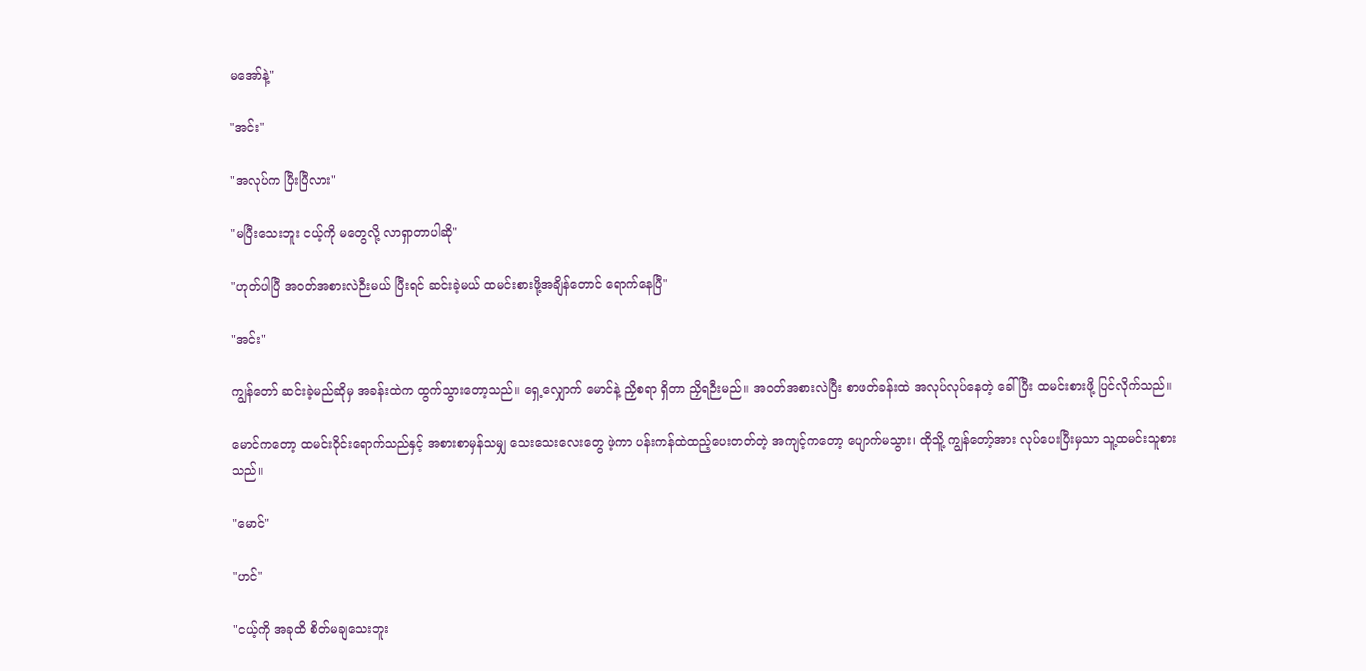မအော်နဲ့"

"အင်း"

"အလုပ်က ပြီးပြီလား"

"မပြီးသေးဘူး ငယ့်ကို မတွေလို့ လာရှာတာပါဆို"

"ဟုတ်ပါပြီ အဝတ်အစားလဲဉီးမယ် ပြီးရင် ဆင်းခဲ့မယ် ထမင်းစားဖို့အချိန်တောင် ရောက်နေပြီ"

"အင်း"

ကျွန်တော် ဆင်းခဲ့မည်ဆိုမှ အခန်းထဲက ထွက်သွားတော့သည်။ ရှေ့လျှောက် မောင်နဲ့ ညှိစရာ ရှိတာ ညှိရဉီးမည်။ အဝတ်အစားလဲပြီး စာဖတ်ခန်းထဲ အလုပ်လုပ်နေတဲ့ ခေါ်ပြီး ထမင်းစားဖို့ ပြင်လိုက်သည်။

မောင်ကတော့ ထမင်းဝိုင်းရောက်သည်နှင့် အစားစာမှန်သမျှ သေးသေးလေးတွေ ဖဲ့ကာ ပန်းကန်ထဲထည့်ပေးတတ်တဲ့ အကျင့်ကတော့ ပျောက်မသွား၊ ထိုသိူ့ ကျွန်တော့်အား လုပ်ပေးပြီးမှသာ သူ့ထမင်းသူစားသည်။

"မောင်"

"ဟင်"

"ငယ့်ကို အခုထိ စိတ်မချသေးဘူး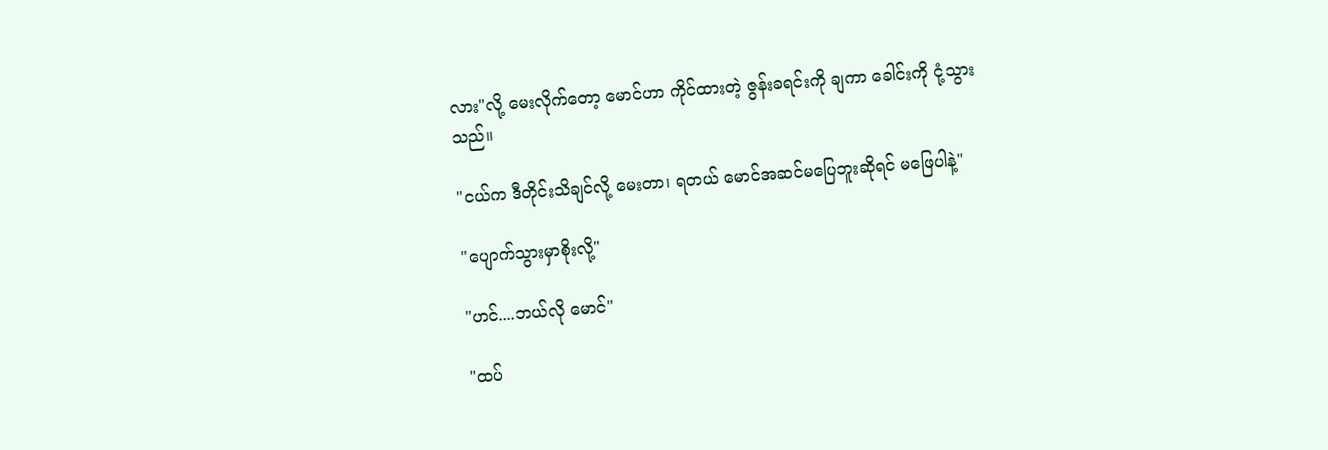လား"လို့ မေးလိုက်တော့ မောင်ဟာ ကိုင်ထားတဲ့ ဇွန်းခရင်းကို ချကာ ခေါင်းကို ငုံ့သွားသည်။

"ငယ်က ဒီတိုင်းသိချင်လို့ မေးတာ၊ ရတယ် မောင်အဆင်မပြေဘူးဆိုရင် မဖြေပါနဲ့"

"ပျောက်သွားမှာစိုးလို့"

"ဟင်....ဘယ်လို မောင်"

"ထပ်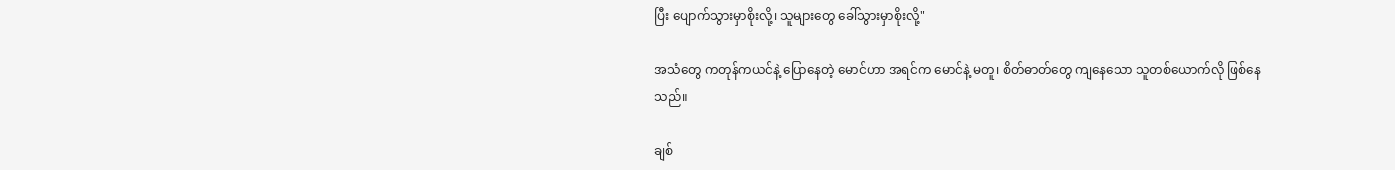ပြီး ပျောက်သွားမှာစိုးလို့၊ သူများတွေ ခေါ်သွားမှာစိုးလို့"

အသံတွေ ကတုန်ကယင်နဲ့ ပြောနေတဲ့ မောင်ဟာ အရင်က မောင်နဲ့ မတူ၊ စိတ်ဓာတ်တွေ ကျနေသော သူတစ်ယောက်လို ဖြစ်နေသည်။

ချစ်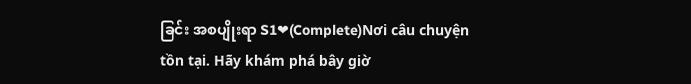ခြင်း အစပျိုးရာ S1❤(Complete)Nơi câu chuyện tồn tại. Hãy khám phá bây giờ